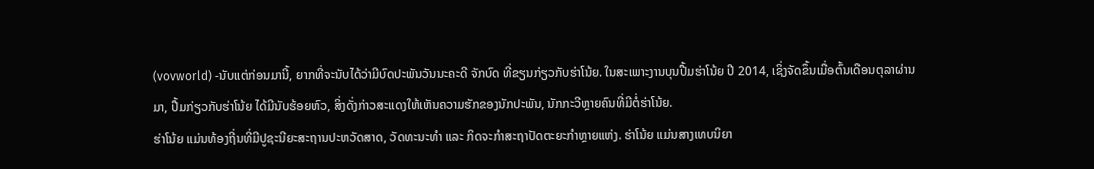(vovworld) -ນັບແຕ່ກ່ອນມານີ້, ຍາກທີ່ຈະນັບໄດ້ວ່າມີບົດປະພັນວັນນະຄະດີ ຈັກບົດ ທີ່ຂຽນກ່ຽວກັບຮ່າໂນ້ຍ. ໃນສະເພາະງານບຸນປື້ມຮ່າໂນ້ຍ ປີ 2014, ເຊິ່ງຈັດຂຶ້ນເມື່ອຕົ້ນເດືອນຕຸລາຜ່ານມາ, ປື້ມກ່ຽວກັບຮ່າໂນ້ຍ ໄດ້ມີນັບຮ້ອຍຫົວ, ສິ່ງດັ່ງກ່າວສະແດງໃຫ້ເຫັນຄວາມຮັກຂອງນັກປະພັນ, ນັກກະວີຫຼາຍຄົນທີ່ມີຕໍ່ຮ່າໂນ້ຍ.
ຮ່າໂນ້ຍ ແມ່ນທ້ອງຖີ່ນທີ່ມີປູຊະນີຍະສະຖານປະຫວັດສາດ, ວັດທະນະທຳ ແລະ ກິດຈະກຳສະຖາປັດຕະຍະກຳຫຼາຍແຫ່ງ. ຮ່າໂນ້ຍ ແມ່ນສາງເທບນິຍາ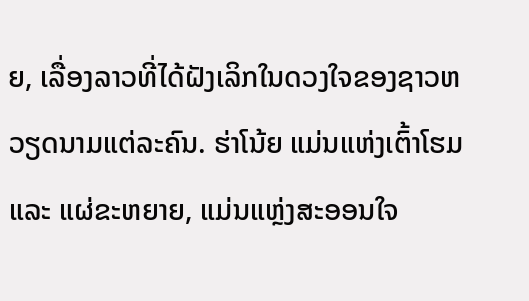ຍ, ເລື່ອງລາວທີ່ໄດ້ຝັງເລິກໃນດວງໃຈຂອງຊາວຫວຽດນາມແຕ່ລະຄົນ. ຮ່າໂນ້ຍ ແມ່ນແຫ່ງເຕົ້າໂຮມ ແລະ ແຜ່ຂະຫຍາຍ, ແມ່ນແຫຼ່ງສະອອນໃຈ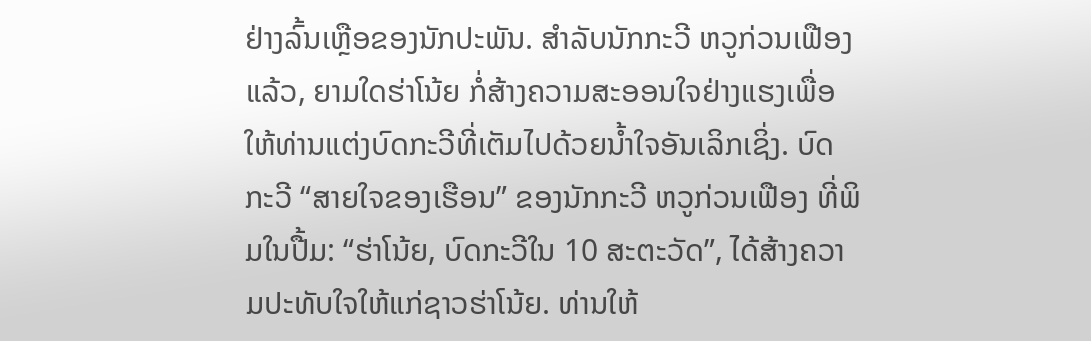ຢ່າງລົ້ນເຫຼືອຂອງນັກປະພັນ. ສຳລັບນັກກະວີ ຫວູກ່ວນເຟືອງ ແລ້ວ, ຍາມໃດຮ່າໂນ້ຍ ກໍ່ສ້າງຄວາມສະອອນໃຈຢ່າງແຮງເພື່ອໃຫ້ທ່ານແຕ່ງບົດກະວີທີ່ເຕັມໄປດ້ວຍນ້ຳໃຈອັນເລິກເຊິ່ງ. ບົດກະວີ “ສາຍໃຈຂອງເຮືອນ” ຂອງນັກກະວີ ຫວູກ່ວນເຟືອງ ທີ່ພິມໃນປື້ມ: “ຮ່າໂນ້ຍ, ບົດກະວີໃນ 10 ສະຕະວັດ”, ໄດ້ສ້າງຄວາມປະທັບໃຈໃຫ້ແກ່ຊາວຮ່າໂນ້ຍ. ທ່ານໃຫ້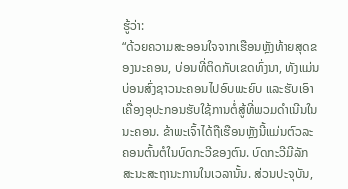ຮູ້ວ່າ:
“ດ້ວຍຄວາມສະອອນໃຈຈາກເຮືອນຫຼັງທ້າຍສຸດຂອງນະຄອນ, ບ່ອນທີ່ຕິດກັບເຂດທົ່ງນາ, ທັງແມ່ນບ່ອນສົ່ງຊາວນະຄອນໄປອົບພະຍົບ ແລະຮັບເອົາເຄື່ອງອຸປະກອນຮັບໃຊ້ການຕໍ່ສູ້ທີ່ພວມດຳເນີນໃນນະຄອນ. ຂ້າພະເຈົ້າໄດ້ຖືເຮືອນຫຼັງນີ້ແມ່ນຕົວລະຄອນຕົ້ນຕໍໃນບົດກະວີຂອງຕົນ. ບົດກະວີມີລັກສະນະສະຖານະການໃນເວລານັ້ນ. ສ່ວນປະຈຸບັນ,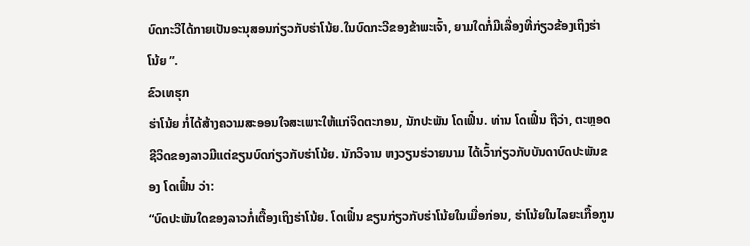ບົດກະວີໄດ້ກາຍເປັນອະນຸສອນກ່ຽວກັບຮ່າໂນ້ຍ.ໃນບົດກະວີຂອງຂ້າພະເຈົ້າ, ຍາມໃດກໍ່ມີເລື່ອງທີ່ກ່ຽວຂ້ອງເຖິງຮ່າໂນ້ຍ ”.
ຂົວເທຮຸກ
ຮ່າໂນ້ຍ ກໍ່ໄດ້ສ້າງຄວາມສະອອນໃຈສະເພາະໃຫ້ແກ່ຈິດຕະກອນ, ນັກປະພັນ ໂດເຟິ໋ນ. ທ່ານ ໂດເຟິ໋ນ ຖືວ່າ, ຕະຫຼອດຊີວິດຂອງລາວມີແຕ່ຂຽນບົດກ່ຽວກັບຮ່າໂນ້ຍ. ນັກວິຈານ ຫງວຽນຮ່ວາຍນາມ ໄດ້ເວົ້າກ່ຽວກັບບັນດາບົດປະພັນຂອງ ໂດເຟິ໋ນ ວ່າ:
“ບົດປະພັນໃດຂອງລາວກໍ່ເຕື້ອງເຖິງຮ່າໂນ້ຍ. ໂດເຟິ໋ນ ຂຽນກ່ຽວກັບຮ່າໂນ້ຍໃນເມື່ອກ່ອນ, ຮ່າໂນ້ຍໃນໄລຍະເກື້ອກູນ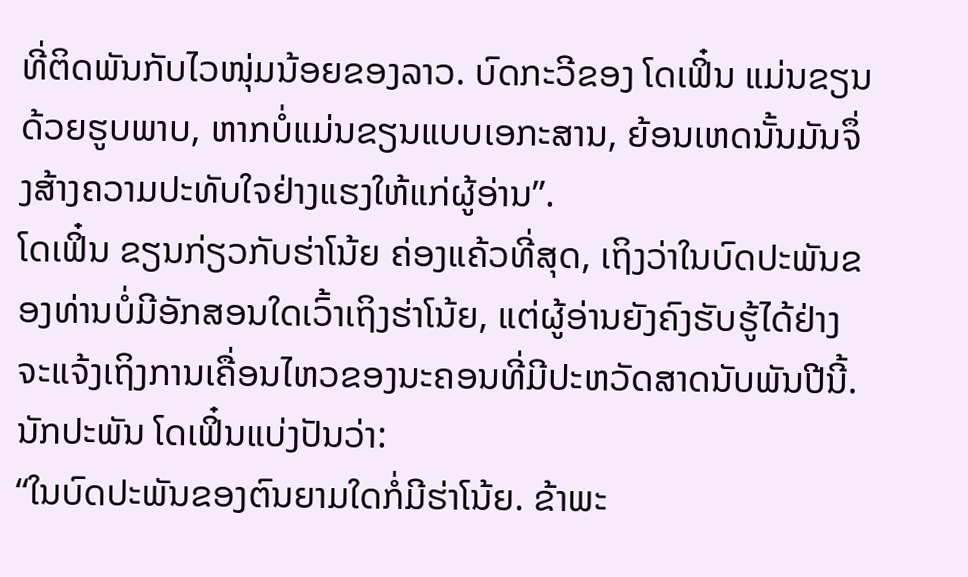ທີ່ຕິດພັນກັບໄວໜຸ່ມນ້ອຍຂອງລາວ. ບົດກະວີຂອງ ໂດເຟິ໋ນ ແມ່ນຂຽນດ້ວຍຮູບພາບ, ຫາກບໍ່ແມ່ນຂຽນແບບເອກະສານ, ຍ້ອນເຫດນັ້ນມັນຈຶ່ງສ້າງຄວາມປະທັບໃຈຢ່າງແຮງໃຫ້ແກ່ຜູ້ອ່ານ”.
ໂດເຟິ໋ນ ຂຽນກ່ຽວກັບຮ່າໂນ້ຍ ຄ່ອງແຄ້ວທີ່ສຸດ, ເຖິງວ່າໃນບົດປະພັນຂອງທ່ານບໍ່ມີອັກສອນໃດເວົ້າເຖິງຮ່າໂນ້ຍ, ແຕ່ຜູ້ອ່ານຍັງຄົງຮັບຮູ້ໄດ້ຢ່າງຈະແຈ້ງເຖິງການເຄື່ອນໄຫວຂອງນະຄອນທີ່ມີປະຫວັດສາດນັບພັນປີນີ້. ນັກປະພັນ ໂດເຟິ໋ນແບ່ງປັນວ່າ:
“ໃນບົດປະພັນຂອງຕົນຍາມໃດກໍ່ມີຮ່າໂນ້ຍ. ຂ້າພະ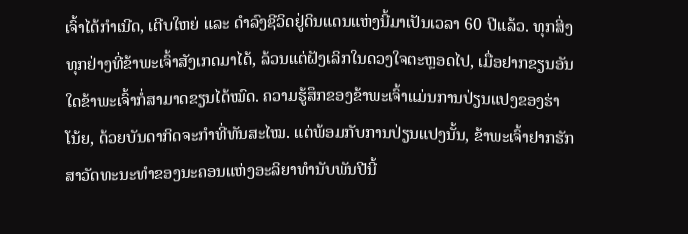ເຈົ້າໄດ້ກຳເນີດ, ເຕີບໃຫຍ່ ແລະ ດຳລົງຊີວິດຢູ່ດິນແດນແຫ່ງນີ້ມາເປັນເວລາ 60 ປີແລ້ວ. ທຸກສິ່ງທຸກຢ່າງທີ່ຂ້າພະເຈົ້າສັງເກດມາໄດ້, ລ້ວນແຕ່ຝັງເລິກໃນດວງໃຈຕະຫຼອດໄປ, ເມື່ອຢາກຂຽນອັນໃດຂ້າພະເຈົ້າກໍ່ສາມາດຂຽນໄດ້ໝົດ. ຄວາມຮູ້ສຶກຂອງຂ້າພະເຈົ້າແມ່ນການປ່ຽນແປງຂອງຮ່າໂນ້ຍ, ດ້ວຍບັນດາກິດຈະກຳທີ່ທັນສະໄໝ. ແຕ່ພ້ອມກັບການປ່ຽນແປງນັ້ນ, ຂ້າພະເຈົ້າຢາກຮັກສາວັດທະນະທຳຂອງນະຄອນແຫ່ງອະລິຍາທຳນັບພັນປີນີ້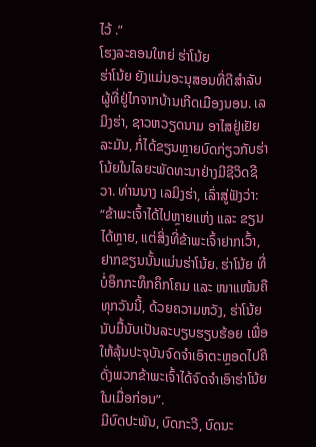ໄວ້ .”
ໂຮງລະຄອນໃຫຍ່ ຮ່າໂນ້ຍ
ຮ່າໂນ້ຍ ຍັງແມ່ນອະນຸສອນທີ່ດີສຳລັບຜູ້ທີ່ຢູ່ໄກຈາກບ້ານເກີດເມືອງນອນ. ເລມິງຮ່າ, ຊາວຫວຽດນາມ ອາໄສຢູ່ເຢັຍລະມັນ, ກໍ່ໄດ້ຂຽນຫຼາຍບົດກ່ຽວກັບຮ່າໂນ້ຍໃນໄລຍະພັດທະນາຢ່າງມີຊີວິດຊີວາ. ທ່ານນາງ ເລມິງຮ່າ, ເລົ່າສູ່ຟັງວ່າ:
“ຂ້າພະເຈົ້າໄດ້ໄປຫຼາຍແຫ່ງ ແລະ ຂຽນໄດ້ຫຼາຍ, ແຕ່ສິ່ງທີ່ຂ້າພະເຈົ້າຢາກເວົ້າ, ຢາກຂຽນນັ້ນແມ່ນຮ່າໂນ້ຍ. ຮ່າໂນ້ຍ ທີ່ບໍ່ອຶກກະທຶກຄຶກໂຄມ ແລະ ໜາແໜ້ນຄືທຸກວັນນີ້, ດ້ວຍຄວາມຫວັງ, ຮ່າໂນ້ຍ ນັບມື້ນັບເປັນລະບຽບຮຽບຮ້ອຍ ເພື່ອໃຫ້ລຸ້ນປະຈຸບັນຈົດຈຳເອົາຕະຫຼອດໄປຄືດັ່ງພວກຂ້າພະເຈົ້າໄດ້ຈົດຈຳເອົາຮ່າໂນ້ຍ ໃນເມື່ອກ່ອນ”.
ມີບົດປະພັນ, ບົດກະວີ, ບົດນະ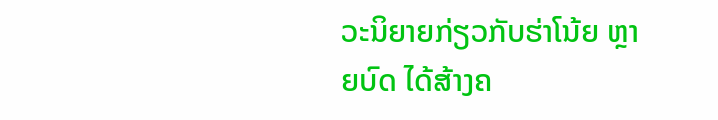ວະນິຍາຍກ່ຽວກັບຮ່າໂນ້ຍ ຫຼາຍບົດ ໄດ້ສ້າງຄ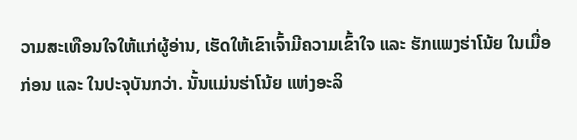ວາມສະເທືອນໃຈໃຫ້ແກ່ຜູ້ອ່ານ, ເຮັດໃຫ້ເຂົາເຈົ້າມີຄວາມເຂົ້າໃຈ ແລະ ຮັກແພງຮ່າໂນ້ຍ ໃນເມື່ອກ່ອນ ແລະ ໃນປະຈຸບັນກວ່າ. ນັ້ນແມ່ນຮ່າໂນ້ຍ ແຫ່ງອະລິ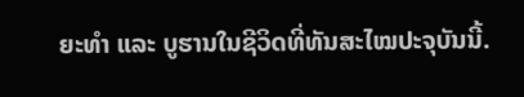ຍະທຳ ແລະ ບູຮານໃນຊີວິດທີ່ທັນສະໄໝປະຈຸບັນນີ້.